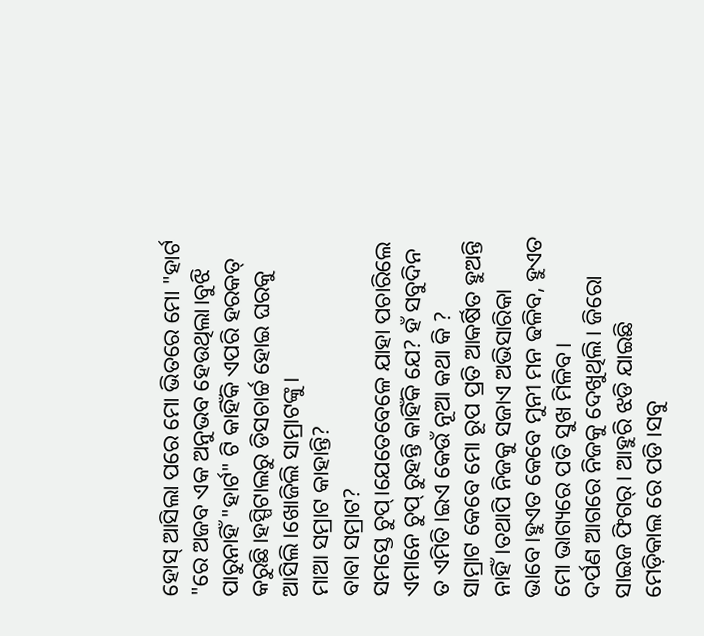ହୋସ୍ ଆସିଲା ପରେ ମୋ ଭିତରେ ମୋ "ହାର୍ଟ "ରେ ଅଜବ ଏକ ଅନୁଭବ ହେଉଥିଲା।ବୁଝି ପାରୁନାହିଁ "ହାର୍ଟ" ଟି କାହିଁକି ଏପରି ହରକତ୍ କରୁଛି।ହସ୍ପିଟାଲରୁ ଡିସଚାର୍ଚ୍ଚ ହୋଇ ଘରକୁ ଆସିଲି।ଖୋଜିଲି ସାମ୍ରାଟଙ୍କୁ।
ମାଆ ସମ୍ରାଟ କାହାନ୍ତି?
ବାବା ସମ୍ରାଟ?
ସମସ୍ତେ ଚୁପ୍।ଯେତେବେଳେ ଯାହା ପଚାରିଲେ ଏମାନେ ଚୁପ୍ ରୁହନ୍ତି କାହିଁକି ଯେ? ହଁ ସବୁଦିନ ତ ଏମିତି।ଇଏ କେଉଁ ନୂଆ କଥା କି ?
ସାମ୍ରାଟ କେବେ ମୋ ରୂପ ପ୍ରତି ଆକର୍ଷିତ ହୁଅନ୍ତି ନାହିଁ।ତଥାପି ନିଜକୁ ସଜାଏ ଅଭିସାରିକା ଭାବେ।ହୁଏତ କେବେ ମୁନୀ ମନ ଢଳିବ, ହୁଏତ ମୋ ଭାଗ୍ୟରେ ପତି ସୁଖ ମିଳିବ।
ଦର୍ପଣ ଆଗରେ ନିଜକୁ ଦେଖୁଥିଲି। ଜିରୋ ସାଇଜ ଫିଗର୍। ଆହୁରି ଝଡି ଯାଇଛି ମେଡ଼ିକାଲ ରେ ପଡି।ସବୁ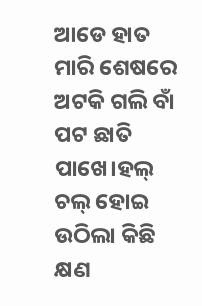ଆଡେ ହାତ ମାରି ଶେଷରେ ଅଟକି ଗଲି ବାଁ ପଟ ଛାତି ପାଖେ।ହଲ୍ ଚଲ୍ ହୋଇ ଉଠିଲା କିଛି କ୍ଷଣ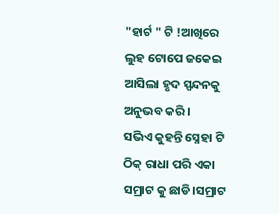"ହାର୍ଟ " ଟି !ଆଖିରେ ଲୁହ ଟୋପେ ଜକେଇ ଆସିଲା ହୃଦ ସ୍ପନ୍ଦନକୁ ଅନୁଭବ କରି।
ସଭିଏ କୁହନ୍ତି ସ୍ନେହା ଟି ଠିକ୍ ରାଧା ପରି ଏକା ସମ୍ରାଟ କୁ ଛାଡି।ସମ୍ରାଟ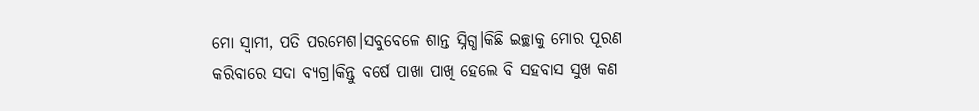ମୋ ସ୍ୱାମୀ, ପତି ପରମେଶ।ସବୁବେଳେ ଶାନ୍ତ ସ୍ନିଗ୍ଧ।କିଛି ଇଚ୍ଛାକୁ ମୋର ପୂରଣ କରିବାରେ ସଦା ବ୍ୟଗ୍ର।କିନ୍ତୁ ବର୍ଷେ ପାଖା ପାଖି ହେଲେ ବି ସହବାସ ସୁଖ କଣ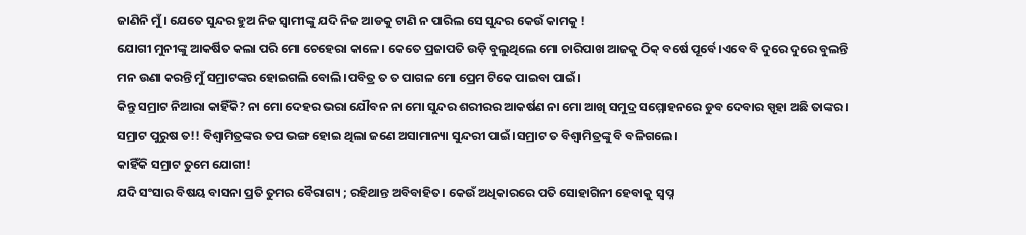ଜାଣିନି ମୁଁ। ଯେତେ ସୁନ୍ଦର ହୁଅ ନିଜ ସ୍ୱାମୀଙ୍କୁ ଯଦି ନିଜ ଆଡକୁ ଟାଣି ନ ପାରିଲ ସେ ସୁନ୍ଦର କେଉଁ କାମକୁ !
ଯୋଗୀ ମୁନୀଙ୍କୁ ଆକର୍ଷିତ କଲା ପରି ମୋ ଚେହେରା କାଳେ। କେତେ ପ୍ରଜାପତି ଉଡ଼ି ବୁଲୁଥିଲେ ମୋ ଚାରିପାଖ ଆଜକୁ ଠିକ୍ ବର୍ଷେ ପୂର୍ବେ।ଏବେ ବି ଦୁରେ ଦୁରେ ବୁଲନ୍ତି ମନ ଉଣା କରନ୍ତି ମୁଁ ସମ୍ରାଟଙ୍କର ହୋଇଗଲି ବୋଲି।ପବିତ୍ର ତ ତ ପାଗଳ ମୋ ପ୍ରେମ ଟିକେ ପାଇବା ପାଇଁ।
କିନ୍ତୁ ସମ୍ରାଟ ନିଆରା କାହିଁକି? ନା ମୋ ଦେହର ଭରା ଯୌବନ ନା ମୋ ସୁନ୍ଦର ଶରୀରର ଆକର୍ଷଣ ନା ମୋ ଆଖି ସମୁଦ୍ର ସମ୍ମୋହନରେ ଡୁବ ଦେବାର ସ୍ପୃହା ଅଛି ତାଙ୍କର।
ସମ୍ରାଟ ପୁରୁଷ ତ!! ବିଶ୍ବାମିତ୍ରଙ୍କର ତପ ଭଙ୍ଗ ହୋଇ ଥିଲା ଜଣେ ଅସାମାନ୍ୟା ସୁନ୍ଦରୀ ପାଇଁ।ସମ୍ରାଟ ତ ବିଶ୍ବାମିତ୍ରଙ୍କୁ ବି ବଳିଗଲେ।
କାହିଁକି ସମ୍ରାଟ ତୁମେ ଯୋଗୀ!
ଯଦି ସଂସାର ବିଷୟ ବାସନା ପ୍ରତି ତୁମର ବୈରାଗ୍ୟ ; ରହିଥାନ୍ତ ଅବିବାହିତ। କେଉଁ ଅଧିକାରରେ ପତି ସୋହାଗିନୀ ହେବାକୁ ସ୍ୱପ୍ନ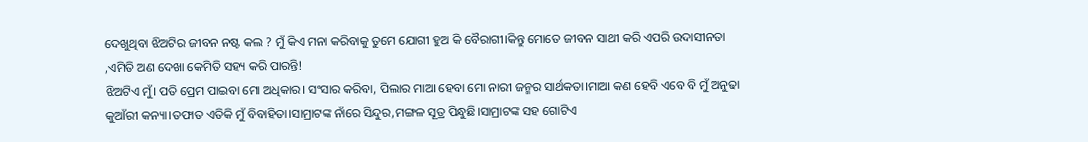ଦେଖୁଥିବା ଝିଅଟିର ଜୀବନ ନଷ୍ଟ କଲ ? ମୁଁ କିଏ ମନା କରିବାକୁ ତୁମେ ଯୋଗୀ ହୁଅ କି ବୈରାଗୀ।କିନ୍ତୁ ମୋତେ ଜୀବନ ସାଥୀ କରି ଏପରି ଉଦାସୀନତା ,ଏମିତି ଅଣ ଦେଖା କେମିତି ସହ୍ୟ କରି ପାରନ୍ତି!
ଝିଅଟିଏ ମୁଁ। ପତି ପ୍ରେମ ପାଇବା ମୋ ଅଧିକାର। ସଂସାର କରିବା, ପିଲାର ମାଆ ହେବା ମୋ ନାରୀ ଜନ୍ମର ସାର୍ଥକତା।ମାଆ କଣ ହେବି ଏବେ ବି ମୁଁ ଅନୁଢା କୁଆଁରୀ କନ୍ୟା।ତଫାତ ଏତିକି ମୁଁ ବିବାହିତା।ସାମ୍ରାଟଙ୍କ ନାଁରେ ସିନ୍ଦୁର,ମଙ୍ଗଳ ସୂତ୍ର ପିନ୍ଧୁଛି।ସାମ୍ରାଟଙ୍କ ସହ ଗୋଟିଏ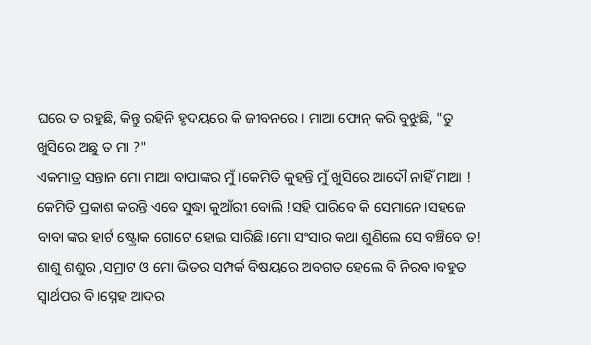ଘରେ ତ ରହୁଛି, କିନ୍ତୁ ରହିନି ହୃଦୟରେ କି ଜୀବନରେ। ମାଆ ଫୋନ୍ କରି ବୁଝୁଛି, "ତୁ ଖୁସିରେ ଅଛୁ ତ ମା ?"
ଏକମାତ୍ର ସନ୍ତାନ ମୋ ମାଆ ବାପାଙ୍କର ମୁଁ।କେମିତି କୁହନ୍ତି ମୁଁ ଖୁସିରେ ଆଦୌ ନାହିଁ ମାଆ ! କେମିତି ପ୍ରକାଶ କରନ୍ତି ଏବେ ସୁଦ୍ଧା କୁଆଁରୀ ବୋଲି !ସହି ପାରିବେ କି ସେମାନେ।ସହଜେ ବାବା ଙ୍କର ହାର୍ଟ ଷ୍ଟ୍ରୋକ ଗୋଟେ ହୋଇ ସାରିଛି।ମୋ ସଂସାର କଥା ଶୁଣିଲେ ସେ ବଞ୍ଚିବେ ତ!
ଶାଶୁ ଶଶୁର ,ସମ୍ରାଟ ଓ ମୋ ଭିତର ସମ୍ପର୍କ ବିଷୟରେ ଅବଗତ ହେଲେ ବି ନିରବ।ବହୁତ ସ୍ୱାର୍ଥପର ବି।ସ୍ନେହ ଆଦର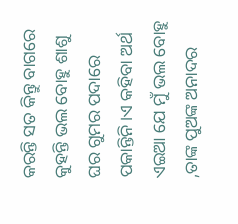କରନ୍ତି ସତ କିନ୍ତୁ ବାଗରେ କୁହନ୍ତି ଭଲ ବୋହୁ ଶାଶୁ ଘର ଗୁମର ପଦାରେ ପକାନ୍ତିନି।ଏ କହିବା ଅର୍ଥ ଏଇଆ ଯେ ମୁଁ ଭଲ ବୋହୁ ,ତାଙ୍କ ପୁଅଙ୍କ ଅନାଦର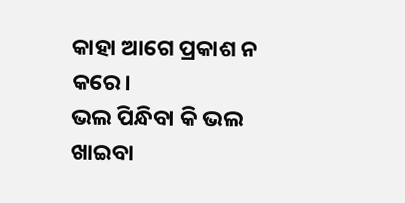କାହା ଆଗେ ପ୍ରକାଶ ନ କରେ।
ଭଲ ପିନ୍ଧିବା କି ଭଲ ଖାଇବା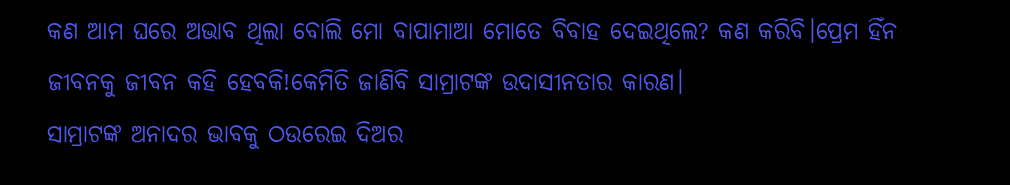କଣ ଆମ ଘରେ ଅଭାବ ଥିଲା ବୋଲି ମୋ ବାପାମାଆ ମୋତେ ବିବାହ ଦେଇଥିଲେ? କଣ କରିବି।ପ୍ରେମ ହିଁନ ଜୀବନକୁ ଜୀବନ କହି ହେବକି!କେମିତି ଜାଣିବି ସାମ୍ରାଟଙ୍କ ଉଦାସୀନତାର କାରଣ।
ସାମ୍ରାଟଙ୍କ ଅନାଦର ଭାବକୁ ଠଉରେଇ ଦିଅର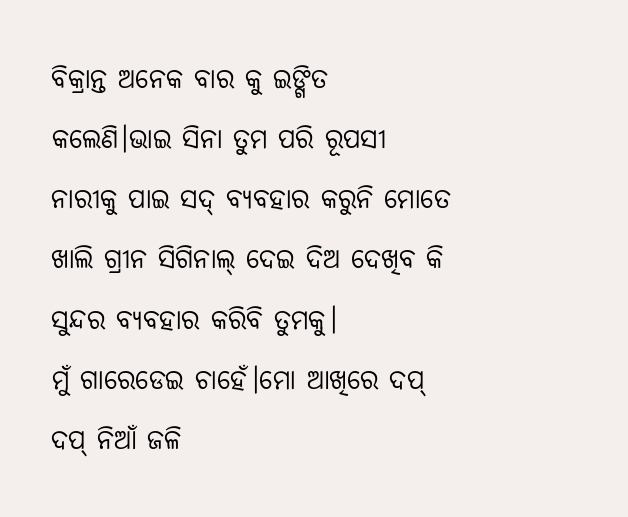ବିକ୍ରାନ୍ତ ଅନେକ ବାର କୁ ଇଙ୍ଗିତ କଲେଣି।ଭାଇ ସିନା ତୁମ ପରି ରୂପସୀ ନାରୀକୁ ପାଇ ସଦ୍ ବ୍ୟବହାର କରୁନି ମୋତେ ଖାଲି ଗ୍ରୀନ ସିଗିନାଲ୍ ଦେଇ ଦିଅ ଦେଖିବ କି ସୁନ୍ଦର ବ୍ୟବହାର କରିବି ତୁମକୁ।
ମୁଁ ଗାରେଡେଇ ଚାହେଁ।ମୋ ଆଖିରେ ଦପ୍ ଦପ୍ ନିଆଁ ଜଳି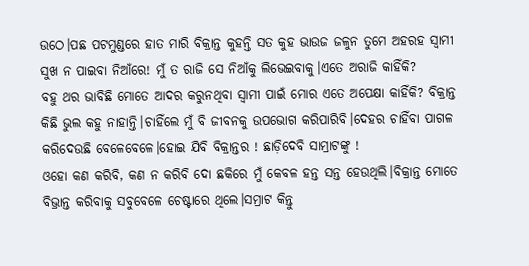ଉଠେ।ପଛ ପଟମୁଣ୍ଡରେ ହାତ ମାରି ବିକ୍ରାନ୍ତ କୁହନ୍ତି ସତ କୁହ ଭାଉଜ ଜଳୁନ ତୁମେ ଅହରହ ସ୍ୱାମୀ ସୁଖ ନ ପାଇବା ନିଆଁରେ! ମୁଁ ତ ରାଜି ସେ ନିଆଁକୁ ଲିଭେଇବାକୁ।ଏତେ ଅରାଜି କାହିଁକି?
ବହୁ ଥର ଭାବିଛି ମୋତେ ଆଦର କରୁନଥିବା ସ୍ୱାମୀ ପାଇଁ ମୋର ଏତେ ଅପେକ୍ଷା କାହିଁକି? ବିକ୍ରାନ୍ତ କିଛି ଭୁଲ କହୁ ନାହାନ୍ତି।ଚାହିଁଲେ ମୁଁ ବି ଜୀବନକୁ ଉପଭୋଗ କରିପାରିବି।ଦେହର ଚାହିଁବା ପାଗଳ କରିଦେଉଛି ବେଳେବେଳେ।ହୋଇ ଯିବି ବିକ୍ରାନ୍ତର ! ଛାଡ଼ିଦେବି ସାମ୍ରାଟଙ୍କୁ !
ଓହୋ କଣ କରିବି, କଣ ନ କରିବି ଦୋ ଛକିରେ ମୁଁ କେବଳ ହନ୍ତ ସନ୍ତ ହେଉଥିଲି।ବିକ୍ରାନ୍ତ ମୋତେ ବିଭ୍ରାନ୍ତ କରିବାକୁ ସବୁବେଳେ ଚେଷ୍ଟାରେ ଥିଲେ।ସମ୍ରାଟ କିନ୍ତୁ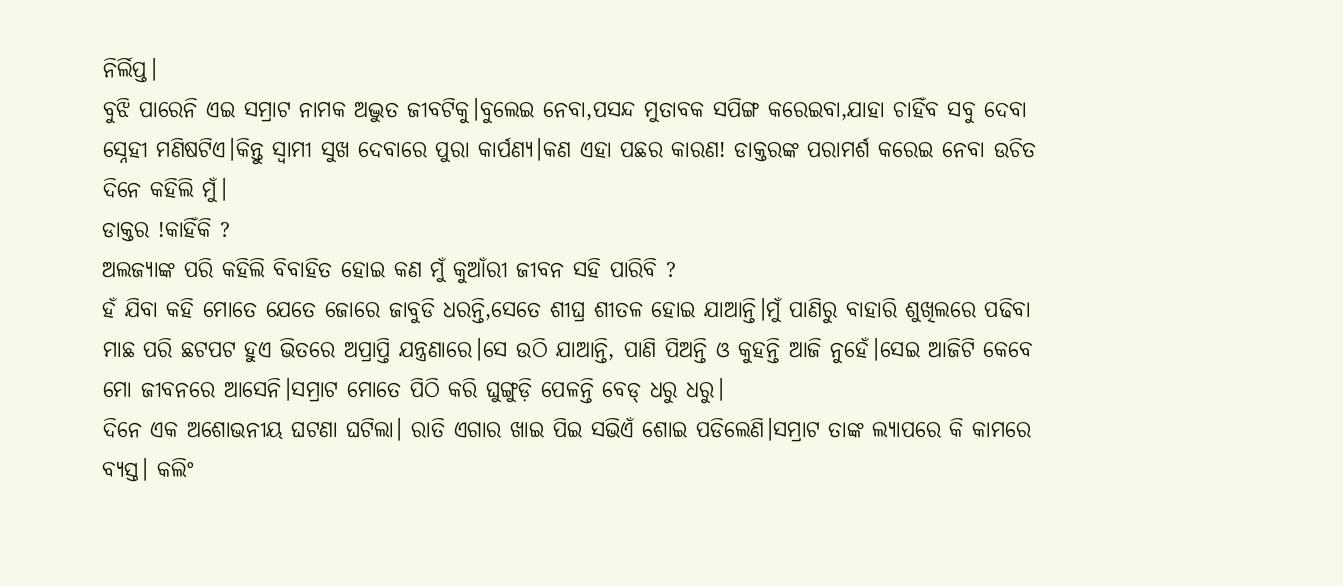ନିର୍ଲିପ୍ତ।
ବୁଝି ପାରେନି ଏଇ ସମ୍ରାଟ ନାମକ ଅଦ୍ଭୁତ ଜୀବଟିକୁ।ବୁଲେଇ ନେବା,ପସନ୍ଦ ମୁତାବକ ସପିଙ୍ଗ କରେଇବା,ଯାହା ଚାହିଁବ ସବୁ ଦେବା ସ୍ନେହୀ ମଣିଷଟିଏ।କିନ୍ତୁ ସ୍ୱାମୀ ସୁଖ ଦେବାରେ ପୁରା କାର୍ପଣ୍ୟ।କଣ ଏହା ପଛର କାରଣ! ଡାକ୍ତରଙ୍କ ପରାମର୍ଶ କରେଇ ନେବା ଉଚିତ ଦିନେ କହିଲି ମୁଁ।
ଡାକ୍ତର !କାହିଁକି ?
ଅଲଜ୍ୟାଙ୍କ ପରି କହିଲି ବିବାହିତ ହୋଇ କଣ ମୁଁ କୁଆଁରୀ ଜୀବନ ସହି ପାରିବି ?
ହଁ ଯିବା କହି ମୋତେ ଯେତେ ଜୋରେ ଜାବୁଡି ଧରନ୍ତି,ସେତେ ଶୀଘ୍ର ଶୀତଳ ହୋଇ ଯାଆନ୍ତି।ମୁଁ ପାଣିରୁ ବାହାରି ଶୁଖିଲରେ ପଢିବା ମାଛ ପରି ଛଟପଟ ହୁଏ ଭିତରେ ଅପ୍ରାପ୍ତି ଯନ୍ତ୍ରଣାରେ।ସେ ଉଠି ଯାଆନ୍ତି, ପାଣି ପିଅନ୍ତି ଓ କୁହନ୍ତି ଆଜି ନୁହେଁ।ସେଇ ଆଜିଟି କେବେ ମୋ ଜୀବନରେ ଆସେନି।ସମ୍ରାଟ ମୋତେ ପିଠି କରି ଘୁଙ୍ଗୁଡ଼ି ପେଳନ୍ତି ବେଡ୍ ଧରୁ ଧରୁ।
ଦିନେ ଏକ ଅଶୋଭନୀୟ ଘଟଣା ଘଟିଲା। ରାତି ଏଗାର ଖାଇ ପିଇ ସଭିଏଁ ଶୋଇ ପଡିଲେଣି।ସମ୍ରାଟ ତାଙ୍କ ଲ୍ୟାପରେ କି କାମରେ ବ୍ୟସ୍ତ। କଲିଂ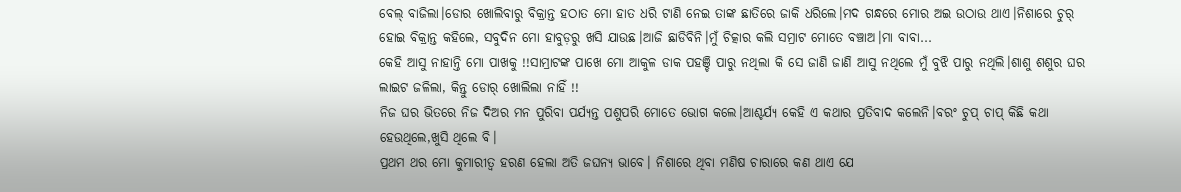ବେଲ୍ ବାଜିଲା।ଡୋର ଖୋଲିବାରୁ ବିକ୍ରାନ୍ତ ହଠାତ ମୋ ହାତ ଧରି ଟାଣି ନେଇ ତାଙ୍କ ଛାତିରେ ଜାକି ଧରିଲେ।ମଦ ଗନ୍ଧରେ ମୋର ଅଇ ଉଠାଉ ଥାଏ।ନିଶାରେ ଚୁର୍ ହୋଇ ବିକ୍ରାନ୍ତ କହିଲେ, ସବୁଦିନ ମୋ ହାବୁଡ଼ରୁ ଖସି ଯାଉଛ।ଆଜି ଛାଡିବିନି।ମୁଁ ଚିତ୍କାର କଲି ସମ୍ରାଟ ମୋତେ ବଞ୍ଚାଅ।ମା ବାବା...
କେହି ଆସୁ ନାହାନ୍ତି ମୋ ପାଖକୁ !!ସାମ୍ରାଟଙ୍କ ପାଖେ ମୋ ଆକୁଳ ଡାକ ପହଞ୍ଚି ପାରୁ ନଥିଲା କି ସେ ଜାଣି ଜାଣି ଆସୁ ନଥିଲେ ମୁଁ ବୁଝି ପାରୁ ନଥିଲି।ଶାଶୁ ଶଶୁର ଘର ଲାଇଟ ଜଳିଲା, କିନ୍ତୁ ଡୋର୍ ଖୋଲିଲା ନାହିଁ !!
ନିଜ ଘର ଭିତରେ ନିଜ ଦିଅର ମନ ପୁରିବା ପର୍ଯ୍ୟନ୍ତ ପଶୁପରି ମୋତେ ଭୋଗ କଲେ।ଆଶ୍ଚର୍ଯ୍ୟ କେହି ଏ କଥାର ପ୍ରତିବାଦ କଲେନି।ବରଂ ଚୁପ୍ ଚାପ୍ କିଛି କଥା ହେଉଥିଲେ,ଖୁସି ଥିଲେ ବି।
ପ୍ରଥମ ଥର ମୋ କୁମାରୀତ୍ବ ହରଣ ହେଲା ଅତି ଜଘନ୍ୟ ଭାବେ। ନିଶାରେ ଥିବା ମଣିଷ ଚାରାରେ କଣ ଥାଏ ଯେ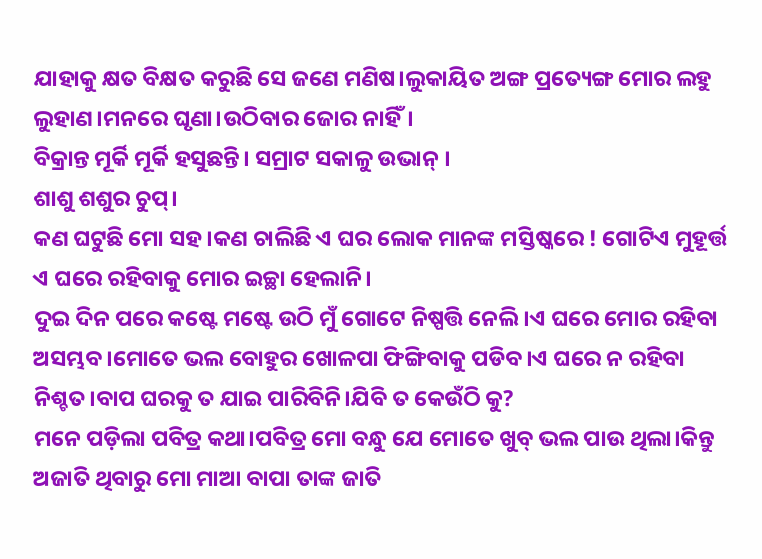ଯାହାକୁ କ୍ଷତ ବିକ୍ଷତ କରୁଛି ସେ ଜଣେ ମଣିଷ।ଲୁକାୟିତ ଅଙ୍ଗ ପ୍ରତ୍ୟେଙ୍ଗ ମୋର ଲହୁ ଲୁହାଣ।ମନରେ ଘୃଣା।ଉଠିବାର ଜୋର ନାହିଁ।
ବିକ୍ରାନ୍ତ ମୂର୍କି ମୂର୍କି ହସୁଛନ୍ତି। ସମ୍ରାଟ ସକାଳୁ ଉଭାନ୍ ।
ଶାଶୁ ଶଶୁର ଚୁପ୍।
କଣ ଘଟୁଛି ମୋ ସହ।କଣ ଚାଲିଛି ଏ ଘର ଲୋକ ମାନଙ୍କ ମସ୍ତିଷ୍କରେ ! ଗୋଟିଏ ମୁହୂର୍ତ୍ତ ଏ ଘରେ ରହିବାକୁ ମୋର ଇଚ୍ଛା ହେଲାନି।
ଦୁଇ ଦିନ ପରେ କଷ୍ଟେ ମଷ୍ଟେ ଉଠି ମୁଁ ଗୋଟେ ନିଷ୍ପତ୍ତି ନେଲି।ଏ ଘରେ ମୋର ରହିବା ଅସମ୍ଭବ।ମୋତେ ଭଲ ବୋହୁର ଖୋଳପା ଫିଙ୍ଗିବାକୁ ପଡିବ।ଏ ଘରେ ନ ରହିବା ନିଶ୍ଚତ।ବାପ ଘରକୁ ତ ଯାଇ ପାରିବିନି।ଯିବି ତ କେଉଁଠି କୁ?
ମନେ ପଡ଼ିଲା ପବିତ୍ର କଥା।ପବିତ୍ର ମୋ ବନ୍ଧୁ ଯେ ମୋତେ ଖୁବ୍ ଭଲ ପାଉ ଥିଲା।କିନ୍ତୁ ଅଜାତି ଥିବାରୁ ମୋ ମାଆ ବାପା ତାଙ୍କ ଜାତି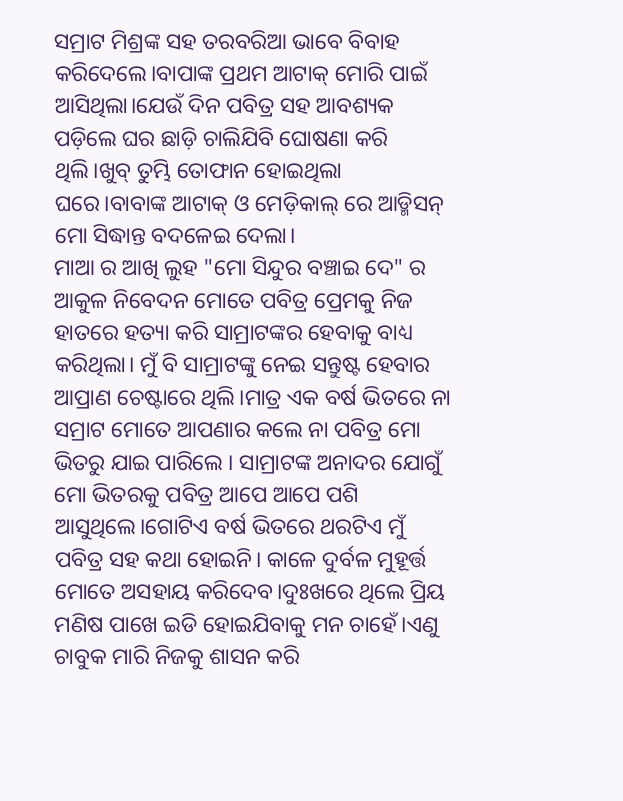ସମ୍ରାଟ ମିଶ୍ରଙ୍କ ସହ ତରବରିଆ ଭାବେ ବିବାହ କରିଦେଲେ।ବାପାଙ୍କ ପ୍ରଥମ ଆଟାକ୍ ମୋରି ପାଇଁ ଆସିଥିଲା।ଯେଉଁ ଦିନ ପବିତ୍ର ସହ ଆବଶ୍ୟକ ପଡ଼ିଲେ ଘର ଛାଡ଼ି ଚାଲିଯିବି ଘୋଷଣା କରି ଥିଲି।ଖୁବ୍ ତୁମ୍ଭି ତୋଫାନ ହୋଇଥିଲା ଘରେ।ବାବାଙ୍କ ଆଟାକ୍ ଓ ମେଡ଼ିକାଲ୍ ରେ ଆଡ୍ମିସନ୍ ମୋ ସିଦ୍ଧାନ୍ତ ବଦଳେଇ ଦେଲା।
ମାଆ ର ଆଖି ଲୁହ "ମୋ ସିନ୍ଦୁର ବଞ୍ଚାଇ ଦେ" ର ଆକୁଳ ନିବେଦନ ମୋତେ ପବିତ୍ର ପ୍ରେମକୁ ନିଜ ହାତରେ ହତ୍ୟା କରି ସାମ୍ରାଟଙ୍କର ହେବାକୁ ବାଧ୍ୟ କରିଥିଲା। ମୁଁ ବି ସାମ୍ରାଟଙ୍କୁ ନେଇ ସନ୍ତୁଷ୍ଟ ହେବାର ଆପ୍ରାଣ ଚେଷ୍ଟାରେ ଥିଲି।ମାତ୍ର ଏକ ବର୍ଷ ଭିତରେ ନା ସମ୍ରାଟ ମୋତେ ଆପଣାର କଲେ ନା ପବିତ୍ର ମୋ ଭିତରୁ ଯାଇ ପାରିଲେ । ସାମ୍ରାଟଙ୍କ ଅନାଦର ଯୋଗୁଁ ମୋ ଭିତରକୁ ପବିତ୍ର ଆପେ ଆପେ ପଶି ଆସୁଥିଲେ।ଗୋଟିଏ ବର୍ଷ ଭିତରେ ଥରଟିଏ ମୁଁ ପବିତ୍ର ସହ କଥା ହୋଇନି। କାଳେ ଦୁର୍ବଳ ମୁହୂର୍ତ୍ତ ମୋତେ ଅସହାୟ କରିଦେବ।ଦୁଃଖରେ ଥିଲେ ପ୍ରିୟ ମଣିଷ ପାଖେ ଇଡି ହୋଇଯିବାକୁ ମନ ଚାହେଁ।ଏଣୁ ଚାବୁକ ମାରି ନିଜକୁ ଶାସନ କରି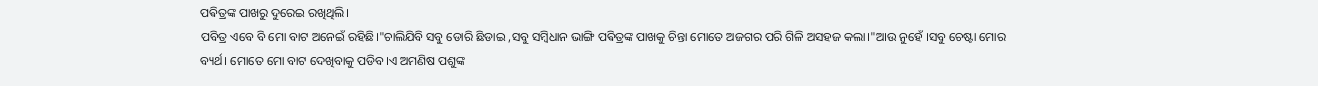ପଵିତ୍ରଙ୍କ ପାଖରୁ ଦୁରେଇ ରଖିଥିଲି।
ପବିତ୍ର ଏବେ ବି ମୋ ବାଟ ଅନେଇଁ ରହିଛି।"ଚାଲିଯିବି ସବୁ ଡୋରି ଛିଡାଇ ,ସବୁ ସମ୍ବିଧାନ ଭାଙ୍ଗି ପଵିତ୍ରଙ୍କ ପାଖକୁ ଚିନ୍ତା ମୋତେ ଅଜଗର ପରି ଗିଳି ଅସହଜ କଲା।"ଆଉ ନୁହେଁ ।ସବୁ ଚେଷ୍ଟା ମୋର ବ୍ୟର୍ଥ। ମୋତେ ମୋ ବାଟ ଦେଖିବାକୁ ପଡିବ।ଏ ଅମଣିଷ ପଶୁଙ୍କ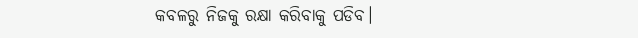କବଳରୁ ନିଜକୁ ରକ୍ଷା କରିବାକୁ ପଡିବ।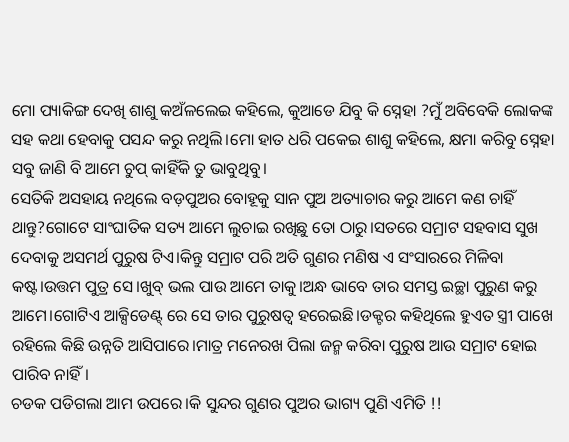ମୋ ପ୍ୟାକିଙ୍ଗ ଦେଖି ଶାଶୁ କଅଁଳଲେଇ କହିଲେ, କୁଆଡେ ଯିବୁ କି ସ୍ନେହା ?ମୁଁ ଅବିବେକି ଲୋକଙ୍କ ସହ କଥା ହେବାକୁ ପସନ୍ଦ କରୁ ନଥିଲି।ମୋ ହାତ ଧରି ପକେଇ ଶାଶୁ କହିଲେ, କ୍ଷମା କରିବୁ ସ୍ନେହା ସବୁ ଜାଣି ବି ଆମେ ଚୁପ୍ କାହିଁକି ତୁ ଭାବୁଥିବୁ।
ସେତିକି ଅସହାୟ ନଥିଲେ ବଡ଼ପୁଅର ବୋହୂକୁ ସାନ ପୁଅ ଅତ୍ୟାଚାର କରୁ ଆମେ କଣ ଚାହିଁ ଥାନ୍ତୁ?ଗୋଟେ ସାଂଘାତିକ ସତ୍ୟ ଆମେ ଲୁଚାଇ ରଖିଛୁ ତୋ ଠାରୁ।ସତରେ ସମ୍ରାଟ ସହବାସ ସୁଖ ଦେବାକୁ ଅସମର୍ଥ ପୁରୁଷ ଟିଏ।କିନ୍ତୁ ସମ୍ରାଟ ପରି ଅତି ଗୁଣର ମଣିଷ ଏ ସଂସାରରେ ମିଳିବା କଷ୍ଟ।ଉତ୍ତମ ପୁତ୍ର ସେ।ଖୁବ୍ ଭଲ ପାଉ ଆମେ ତାକୁ।ଅନ୍ଧ ଭାବେ ତାର ସମସ୍ତ ଇଚ୍ଛା ପୁରୁଣ କରୁ ଆମେ।ଗୋଟିଏ ଆକ୍ସିଡେଣ୍ଟ୍ ରେ ସେ ତାର ପୁରୁଷତ୍ୱ ହରେଇଛି।ଡକ୍ଟର କହିଥିଲେ ହୁଏତ ସ୍ତ୍ରୀ ପାଖେ ରହିଲେ କିଛି ଉନ୍ନତି ଆସିପାରେ।ମାତ୍ର ମନେରଖ ପିଲା ଜନ୍ମ କରିବା ପୁରୁଷ ଆଉ ସମ୍ରାଟ ହୋଇ ପାରିବ ନାହିଁ।
ଚଡକ ପଡିଗଲା ଆମ ଉପରେ।କି ସୁନ୍ଦର ଗୁଣର ପୁଅର ଭାଗ୍ୟ ପୁଣି ଏମିତି !!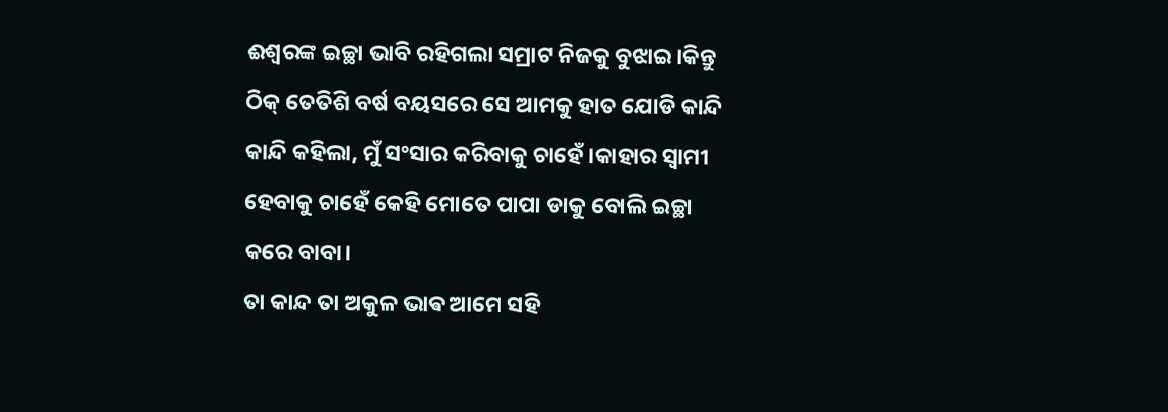ଈଶ୍ବରଙ୍କ ଇଚ୍ଛା ଭାବି ରହିଗଲା ସମ୍ରାଟ ନିଜକୁ ବୁଝାଇ।କିନ୍ତୁ ଠିକ୍ ତେତିଶି ବର୍ଷ ବୟସରେ ସେ ଆମକୁ ହାତ ଯୋଡି କାନ୍ଦି କାନ୍ଦି କହିଲା, ମୁଁ ସଂସାର କରିବାକୁ ଚାହେଁ।କାହାର ସ୍ୱାମୀ ହେବାକୁ ଚାହେଁ କେହି ମୋତେ ପାପା ଡାକୁ ବୋଲି ଇଚ୍ଛା କରେ ବାବା।
ତା କାନ୍ଦ ତା ଅକୁଳ ଭାଵ ଆମେ ସହି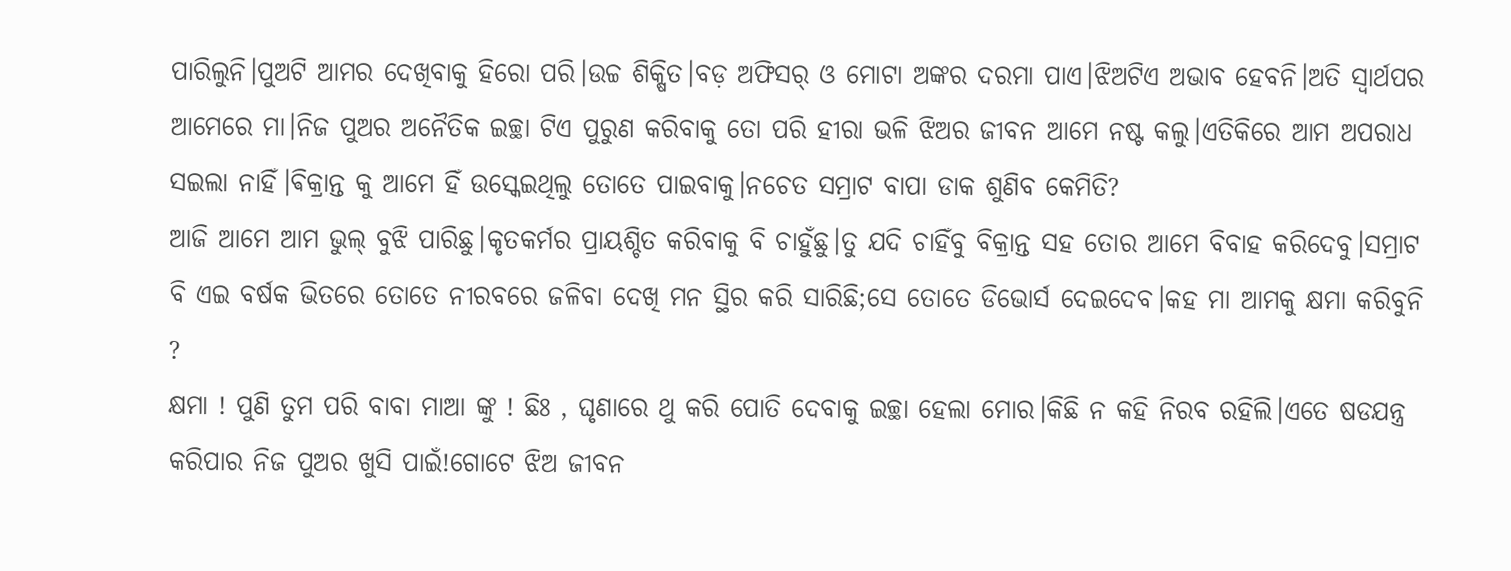ପାରିଲୁନି।ପୁଅଟି ଆମର ଦେଖିବାକୁ ହିରୋ ପରି।ଉଚ୍ଚ ଶିକ୍ଷିତ।ବଡ଼ ଅଫିସର୍ ଓ ମୋଟା ଅଙ୍କର ଦରମା ପାଏ।ଝିଅଟିଏ ଅଭାବ ହେବନି।ଅତି ସ୍ଵାର୍ଥପର ଆମେରେ ମା।ନିଜ ପୁଅର ଅନୈତିକ ଇଚ୍ଛା ଟିଏ ପୁରୁଣ କରିବାକୁ ତୋ ପରି ହୀରା ଭଳି ଝିଅର ଜୀବନ ଆମେ ନଷ୍ଟ କଲୁ।ଏତିକିରେ ଆମ ଅପରାଧ ସଇଲା ନାହିଁ।ଵିକ୍ରାନ୍ତ କୁ ଆମେ ହିଁ ଉସ୍କେଇଥିଲୁ ତୋତେ ପାଇବାକୁ।ନଚେତ ସମ୍ରାଟ ବାପା ଡାକ ଶୁଣିବ କେମିତି?
ଆଜି ଆମେ ଆମ ଭୁଲ୍ ବୁଝି ପାରିଛୁ।କୃତକର୍ମର ପ୍ରାୟଶ୍ଚିତ କରିବାକୁ ବି ଚାହୁଁଛୁ।ତୁ ଯଦି ଚାହିଁବୁ ବିକ୍ରାନ୍ତ ସହ ତୋର ଆମେ ବିବାହ କରିଦେବୁ।ସମ୍ରାଟ ବି ଏଇ ବର୍ଷକ ଭିତରେ ତୋତେ ନୀରବରେ ଜଳିବା ଦେଖି ମନ ସ୍ଥିର କରି ସାରିଛି;ସେ ତୋତେ ଡିଭୋର୍ସ ଦେଇଦେବ।କହ ମା ଆମକୁ କ୍ଷମା କରିବୁନି ?
କ୍ଷମା ! ପୁଣି ତୁମ ପରି ବାବା ମାଆ ଙ୍କୁ ! ଛିଃ , ଘୃଣାରେ ଥୁ କରି ପୋତି ଦେବାକୁ ଇଚ୍ଛା ହେଲା ମୋର।କିଛି ନ କହି ନିରବ ରହିଲି।ଏତେ ଷଡଯନ୍ତ୍ର କରିପାର ନିଜ ପୁଅର ଖୁସି ପାଇଁ!ଗୋଟେ ଝିଅ ଜୀବନ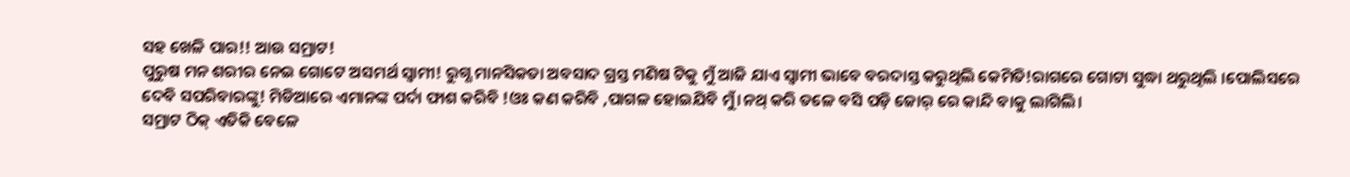ସହ ଖେଳି ପାର!! ଆଉ ସମ୍ରାଟ!
ପୁରୁଷ ମନ ଶରୀର ନେଇ ଗୋଟେ ଅସମର୍ଥ ସ୍ୱାମୀ! ରୁଗ୍ଣ ମାନସିକତା ଅବସାଦ ଗ୍ରସ୍ତ ମଣିଷ ଟିକୁ ମୁଁ ଆଜି ଯାଏ ସ୍ୱାମୀ ଭାବେ ବରଦାସ୍ତ କରୁଥିଲି କେମିତି!ରାଗରେ ଗୋଟା ସୁଦ୍ଧା ଥରୁଥିଲି ।ପୋଲିସରେ ଦେବି ସପରିବାରଙ୍କୁ! ମିଡିଆରେ ଏମାନଙ୍କ ପର୍ଦା ଫାଶ କରିବି !ଓଃ କଣ କରିବି ,ପାଗଳ ହୋଇଯିବି ମୁଁ।ନଥ୍ କରି ତଳେ ବସି ପଡ଼ି ଜୋର୍ ରେ କାନ୍ଦି ବାକୁ ଲାଗିଲି।
ସମ୍ରାଟ ଠିକ୍ ଏତିକି ବେଳେ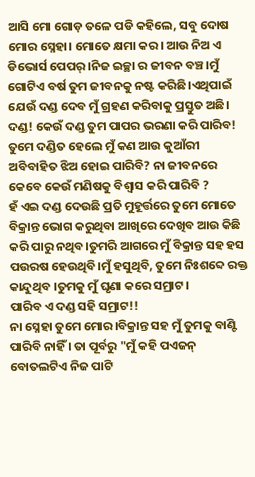ଆସି ମୋ ଗୋଡ଼ ତଳେ ପଡି କହିଲେ, ସବୁ ଦୋଷ ମୋର ସ୍ନେହା। ମୋତେ କ୍ଷମା କର। ଆଉ ନିଅ ଏ ଡିଭୋର୍ସ ପେପର୍।ନିଜ ଇଚ୍ଛା ର ଜୀବନ ବଞ୍ଚ।ମୁଁ ଗୋଟିଏ ବର୍ଷ ତୁମ ଜୀବନକୁ ନଷ୍ଟ କରିଛି।ଏଥିପାଇଁ ଯେଉଁ ଦଣ୍ଡ ଦେବ ମୁଁ ଗ୍ରହଣ କରିବାକୁ ପ୍ରସ୍ତୁତ ଅଛି।
ଦଣ୍ଡ! କେଉଁ ଦଣ୍ଡ ତୁମ ପାପର ଭରଣା କରି ପାରିବ! ତୁମେ ଦଣ୍ଡିତ ହେଲେ ମୁଁ କଣ ଆଉ କୁଆଁରୀ ଅବିବାହିତ ଝିଅ ହୋଇ ପାରିବି? ନା ଜୀବନରେ କେବେ କେଉଁ ମଣିଷକୁ ବିଶ୍ବାସ କରି ପାରିବି ?
ହଁ ଏଇ ଦଣ୍ଡ ଦେଉଛି ପ୍ରତି ମୁହୂର୍ତ୍ତରେ ତୁମେ ମୋତେ ବିକ୍ରାନ୍ତ ଭୋଗ କରୁଥିବା ଆଖିରେ ଦେଖିବ ଆଉ କିଛି କରି ପାରୁ ନଥିବ।ତୁମରି ଆଗରେ ମୁଁ ବିକ୍ରାନ୍ତ ସହ ହସ ପଉରଷ ହେଉଥିବି।ମୁଁ ହସୁଥିବି, ତୁମେ ନିଃଶବ୍ଦେ ରକ୍ତ କାନ୍ଦୁଥିବ ।ତୁମକୁ ମୁଁ ଘୃଣା କରେ ସମ୍ରାଟ।
ପାରିବ ଏ ଦଣ୍ଡ ସହି ସମ୍ରାଟ!!
ନା ସ୍ନେହା ତୁମେ ମୋର।ବିକ୍ରାନ୍ତ ସହ ମୁଁ ତୁମକୁ ବାଣ୍ଟି ପାରିବି ନାହିଁ । ତା ପୂର୍ବରୁ "ମୁଁ କହି ପଏଜନ୍ ବୋତଲଟିଏ ନିଜ ପାଟି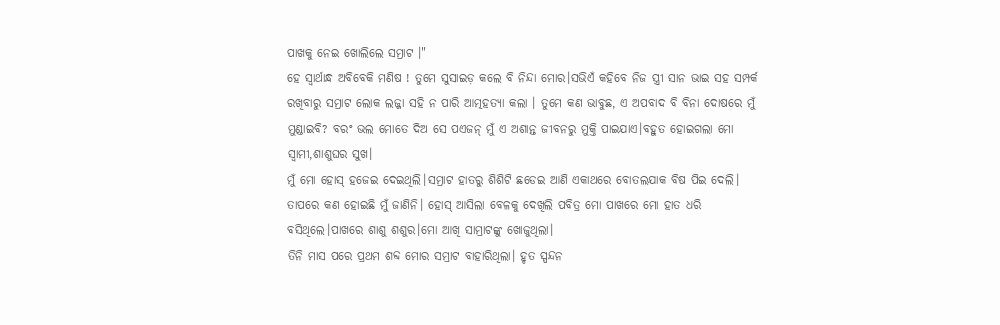ପାଖକୁ ନେଇ ଖୋଲିଲେ ସମ୍ରାଟ ।"
ହେ ସ୍ୱାର୍ଥାନ୍ଧ ଅବିବେକି ମଣିଷ ! ତୁମେ ସୁସାଇଡ଼ କଲେ ବି ନିନ୍ଦା ମୋର।ସଭିଏଁ କହିବେ ନିଜ ସ୍ତ୍ରୀ ସାନ ଭାଇ ସହ ସମ୍ପର୍କ ରଖିବାରୁ ସମ୍ରାଟ ଲୋକ ଲଜ୍ଜା ସହି ନ ପାରି ଆତ୍ମହତ୍ୟା କଲା । ତୁମେ କଣ ଭାବୁଛ, ଏ ଅପବାଦ ବି ବିନା ଦୋଷରେ ମୁଁ ମୁଣ୍ଡାଇବି? ବରଂ ଭଲ ମୋତେ ଦିଅ ସେ ପଏଜନ୍ ମୁଁ ଏ ଅଶାନ୍ତ ଜୀବନରୁ ମୁକ୍ତି ପାଇଯାଏ।ବହୁତ ହୋଇଗଲା ମୋ ସ୍ୱାମୀ,ଶାଶୁଘର ସୁଖ।
ମୁଁ ମୋ ହୋସ୍ ହଜେଇ ଦେଇଥିଲି।ସମ୍ରାଟ ହାତରୁ ଶିଶିଟି ଛଡେଇ ଆଣି ଏକାଥରେ ବୋତଲଯାକ ବିଷ ପିଇ ଦେଲି।
ତାପରେ କଣ ହୋଇଛି ମୁଁ ଜାଣିନି। ହୋସ୍ ଆସିଲା ବେଳକୁ ଦେଖିଲି ପବିତ୍ର ମୋ ପାଖରେ ମୋ ହାତ ଧରି ବସିଥିଲେ।ପାଖରେ ଶାଶୁ ଶଶୁର।ମୋ ଆଖି ସାମ୍ରାଟଙ୍କୁ ଖୋଜୁଥିଲା।
ତିନି ମାସ ପରେ ପ୍ରଥମ ଶବ୍ଦ ମୋର ସମ୍ରାଟ ବାହାରିଥିଲା। ହୃତ ସ୍ପନ୍ଦନ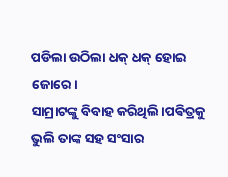ପଡିଲା ଉଠିଲା ଧକ୍ ଧକ୍ ହୋଇ ଜୋରେ।
ସାମ୍ରାଟଙ୍କୁ ବିବାହ କରିଥିଲି।ପଵିତ୍ରକୁ ଭୁଲି ତାଙ୍କ ସହ ସଂସାର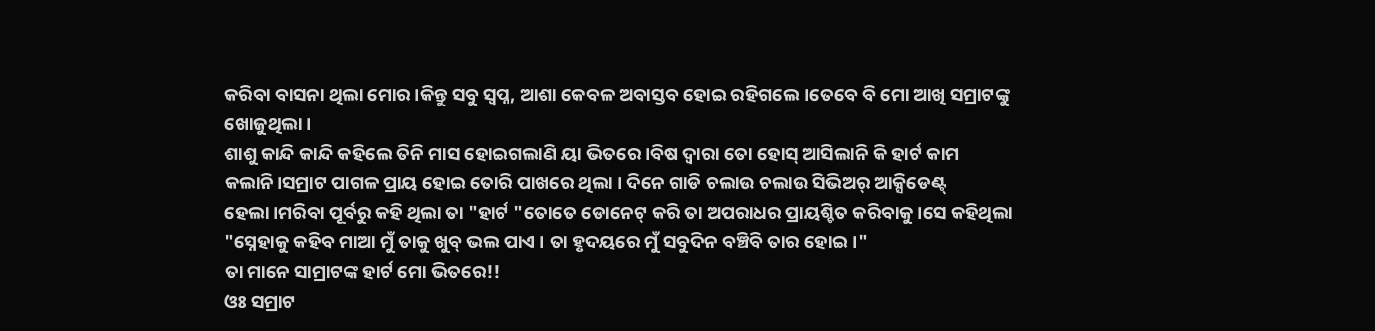କରିବା ବାସନା ଥିଲା ମୋର।କିନ୍ତୁ ସବୁ ସ୍ୱପ୍ନ, ଆଶା କେବଳ ଅବାସ୍ତବ ହୋଇ ରହିଗଲେ।ତେବେ ବି ମୋ ଆଖି ସମ୍ରାଟଙ୍କୁ ଖୋଜୁଥିଲା।
ଶାଶୁ କାନ୍ଦି କାନ୍ଦି କହିଲେ ତିନି ମାସ ହୋଇଗଲାଣି ୟା ଭିତରେ।ବିଷ ଦ୍ୱାରା ତୋ ହୋସ୍ ଆସିଲାନି କି ହାର୍ଟ କାମ କଲାନି।ସମ୍ରାଟ ପାଗଳ ପ୍ରାୟ ହୋଇ ତୋରି ପାଖରେ ଥିଲା । ଦିନେ ଗାଡି ଚଲାଉ ଚଲାଉ ସିଭିଅର୍ ଆକ୍ସିଡେଣ୍ଟ୍ ହେଲା।ମରିବା ପୂର୍ବରୁ କହି ଥିଲା ତା "ହାର୍ଟ "ତୋତେ ଡୋନେଟ୍ କରି ତା ଅପରାଧର ପ୍ରାୟଶ୍ଚିତ କରିବାକୁ।ସେ କହିଥିଲା "ସ୍ନେହାକୁ କହିବ ମାଆ ମୁଁ ତାକୁ ଖୁବ୍ ଭଲ ପାଏ । ତା ହୃଦୟରେ ମୁଁ ସବୁଦିନ ବଞ୍ଚିବି ତାର ହୋଇ।"
ତା ମାନେ ସାମ୍ରାଟଙ୍କ ହାର୍ଟ ମୋ ଭିତରେ!!
ଓଃ ସମ୍ରାଟ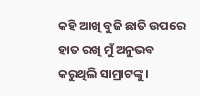କହି ଆଖି ବୁଜି ଛାତି ଉପରେ ହାତ ରଖି ମୁଁ ଅନୁଭବ କରୁଥିଲି ସାମ୍ରାଟଙ୍କୁ।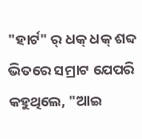"ହାର୍ଟ" ର୍ ଧକ୍ ଧକ୍ ଶବ୍ଦ ଭିତରେ ସମ୍ରାଟ ଯେପରି କହୁଥିଲେ, "ଆଇ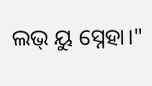ଲଭ୍ ୟୁ ସ୍ନେହା।"